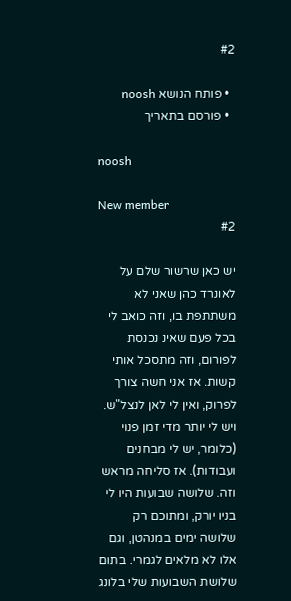#2

  • פותח הנושא noosh
  • פורסם בתאריך

noosh

New member
#2

יש כאן שרשור שלם על לאונרד כהן שאני לא משתתפת בו, וזה כואב לי בכל פעם שאינ נכנסת לפורום, וזה מתסכל אותי קשות. אז אני חשה צורך לפרוק, ואין לי לאן לנצל"ש. ויש לי יותר מדי זמן פנוי (כלומר, יש לי מבחנים ועבודות). אז סליחה מראש וזה. שלושה שבועות היו לי בניו יורק, ומתוכם רק שלושה ימים במנהטן, וגם אלו לא מלאים לגמרי. בתום שלושת השבועות שלי בלונג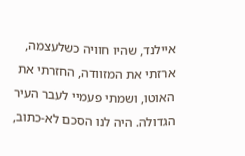איילנד, שהיו חוויה כשלעצמה, ארזתי את המזוודה, החזרתי את האוטו, ושמתי פעמיי לעבר העיר הגדולה. היה לנו הסכם לא-כתוב,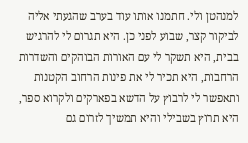למנהטן ולי. חתמנו אותו עוד בערב שהגעתי אליה לביקור קצר, שבוע לפני כן. היא תגרום לי להרגיש בבית, היא תשקר לי עם האורות הבוהקים והשדרות הרחבות, היא תכיר לי את פינות הרחוב הקטנות ותאפשר לי לרבוץ על הדשא בפארקים ולקרוא ספר, היא תרוץ בשבילי והיא תמשיך לזרום גם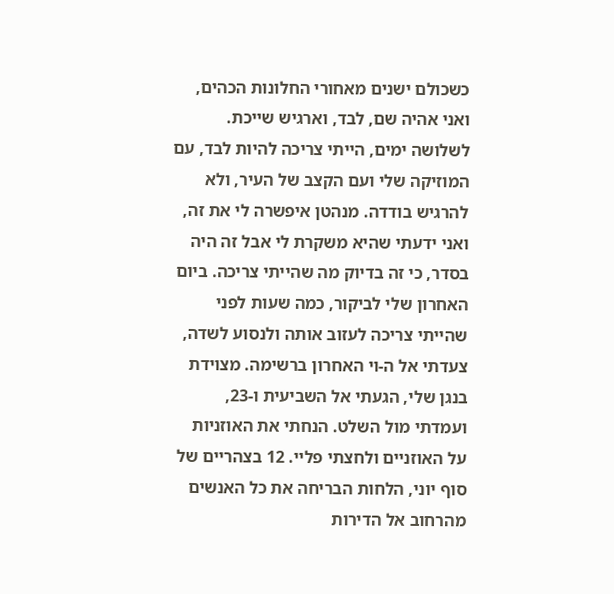כשכולם ישנים מאחורי החלונות הכהים, ואני אהיה שם, לבד, וארגיש שייכת. לשלושה ימים, הייתי צריכה להיות לבד, עם המוזיקה שלי ועם הקצב של העיר, ולא להרגיש בודדה. מנהטן איפשרה לי את זה, ואני ידעתי שהיא משקרת לי אבל זה היה בסדר, כי זה בדיוק מה שהייתי צריכה. ביום האחרון שלי לביקור, כמה שעות לפני שהייתי צריכה לעזוב אותה ולנסוע לשדה, צעדתי אל ה-וי האחרון ברשימה. מצוידת בנגן שלי, הגעתי אל השביעית ו-23, ועמדתי מול השלט. הנחתי את האוזניות על האוזניים ולחצתי פליי. 12 בצהריים של סוף יוני, הלחות הבריחה את כל האנשים מהרחוב אל הדירות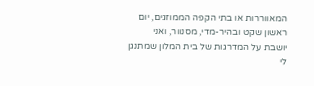המאווררות או בתי הקפה הממוזגים, יום ראשון שקט ובהיר-מדי, מסנוור, ואני יושבת על המדרגות של בית המלון שמתנגן לי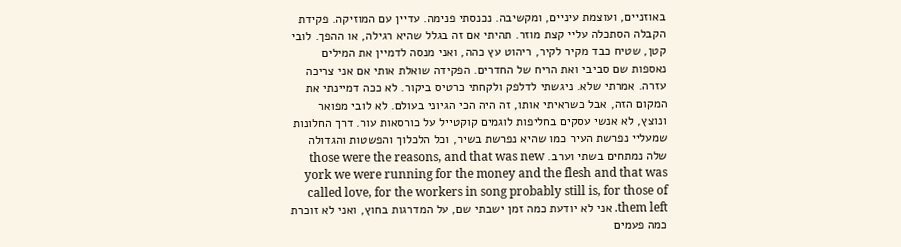באוזניים, ועוצמת עיניים, ומקשיבה. נכנסתי פנימה. עדיין עם המוזיקה. פקידת הקבלה הסתכלה עליי קצת מוזר. תהיתי אם זה בגלל שהיא רגילה, או ההפך. לובי קטן, שטיח כבד מקיר לקיר, ריהוט עץ כהה, ואני מנסה לדמיין את המילים נאספות שם סביבי ואת הריח של החדרים. הפקידה שואלת אותי אם אני צריכה עזרה. אמרתי שלא. ניגשתי לדלפק ולקחתי כרטיס ביקור. לא ככה דמיינתי את המקום הזה, אבל כשראיתי אותו, זה היה הכי הגיוני בעולם. לא לובי מפואר ונוצץ, לא אנשי עסקים בחליפות לוגמים קוקטייל על כורסאות עור. דרך החלונות שמעליי נפרשת העיר כמו שהיא נפרשת בשיר, וכל הלכלוך והפשטות והגדולה שלה נמתחים בשתי וערב. those were the reasons, and that was new york we were running for the money and the flesh and that was called love, for the workers in song probably still is, for those of them left. אני לא יודעת כמה זמן ישבתי שם, על המדרגות בחוץ, ואני לא זוכרת כמה פעמים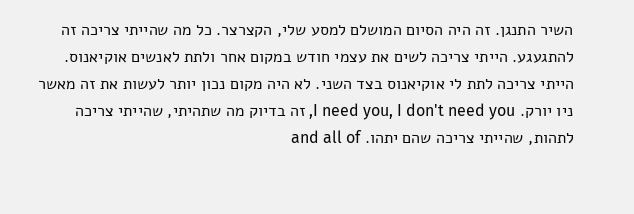השיר התנגן. זה היה הסיום המושלם למסע שלי, הקצרצר. כל מה שהייתי צריכה זה להתגעגע. הייתי צריכה לשים את עצמי חודש במקום אחר ולתת לאנשים אוקיאנוס. הייתי צריכה לתת לי אוקיאנוס בצד השני. לא היה מקום נכון יותר לעשות את זה מאשר ניו יורק. I need you, I don't need you, זה בדיוק מה שתהיתי, שהייתי צריכה לתהות, שהייתי צריכה שהם יתהו. and all of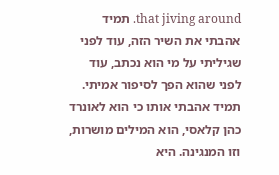that jiving around. תמיד אהבתי את השיר הזה, עוד לפני שגיליתי על מי הוא נכתב, עוד לפני שהוא הפך לסיפור אמיתי. תמיד אהבתי אותו כי הוא לאונרד כהן קלאסי, הוא המילים מושרות, וזו המנגינה. היא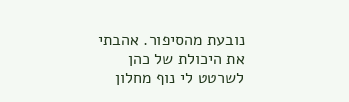נובעת מהסיפור. אהבתי את היכולת של כהן לשרטט לי נוף מחלון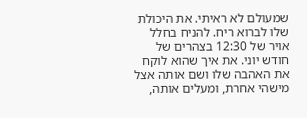שמעולם לא ראיתי. את היכולת שלו לברוא ריח. להניח בחלל אויר של 12:30 בצהרים של חודש יוני. את איך שהוא לוקח את האהבה שלו ושם אותה אצל מישהי אחרת, ומעלים אותה,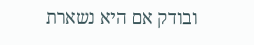ובודק אם היא נשארת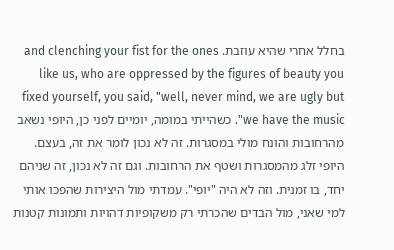בחלל אחרי שהיא עוזבת. and clenching your fist for the ones like us, who are oppressed by the figures of beauty you fixed yourself, you said, "well, never mind, we are ugly but we have the music". כשהייתי במומה, יומיים לפני כן, היופי נשאב מהרחובות והונח מולי במסגרות. זה לא נכון לומר את זה, בעצם. היופי זלג מהמסגרות ושטף את הרחובות. וגם זה לא נכון, זה שניהם יחד, בו זמנית. וזה לא היה "יופי". עמדתי מול היצירות שהפכו אותי למי שאני, מול הבדים שהכרתי רק משקופיות דהויות ותמונות קטנות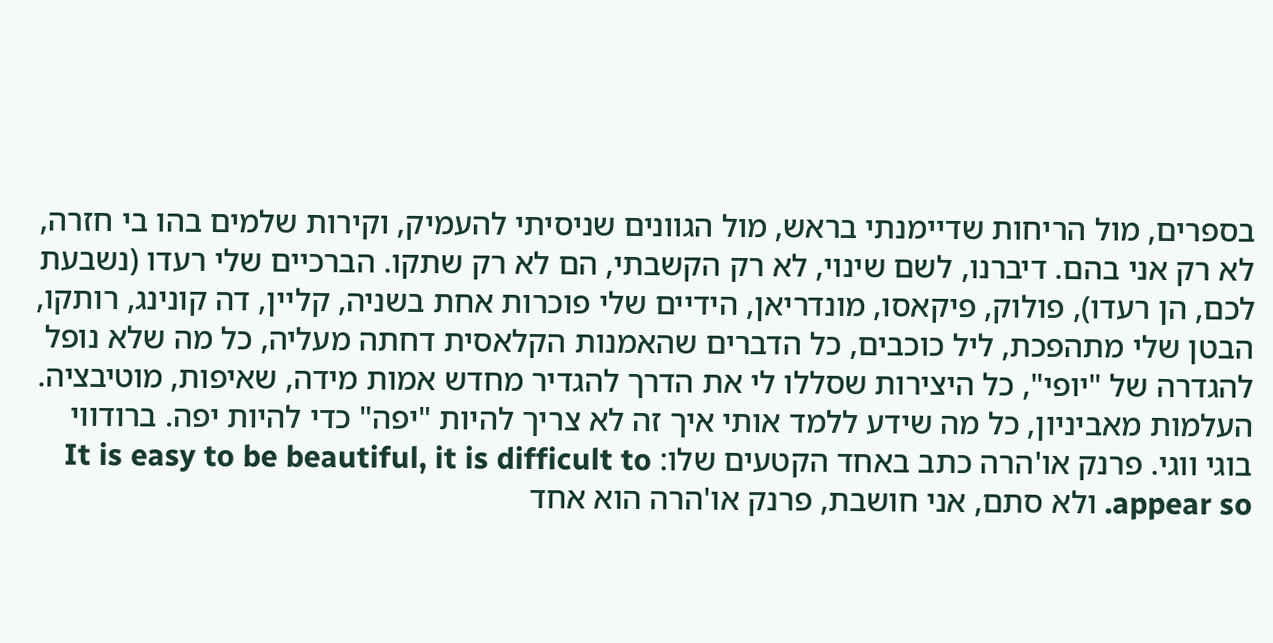בספרים, מול הריחות שדיימנתי בראש, מול הגוונים שניסיתי להעמיק, וקירות שלמים בהו בי חזרה, לא רק אני בהם. דיברנו, לשם שינוי, לא רק הקשבתי, הם לא רק שתקו. הברכיים שלי רעדו (נשבעת לכם, הן רעדו), פולוק, פיקאסו, מונדריאן, הידיים שלי פוכרות אחת בשניה, קליין, דה קונינג, רותקו, הבטן שלי מתהפכת, ליל כוכבים, כל הדברים שהאמנות הקלאסית דחתה מעליה, כל מה שלא נופל להגדרה של "יופי", כל היצירות שסללו לי את הדרך להגדיר מחדש אמות מידה, שאיפות, מוטיבציה. העלמות מאביניון, כל מה שידע ללמד אותי איך זה לא צריך להיות "יפה" כדי להיות יפה. ברודווי בוגי ווגי. פרנק או'הרה כתב באחד הקטעים שלו: It is easy to be beautiful, it is difficult to appear so. ולא סתם, אני חושבת, פרנק או'הרה הוא אחד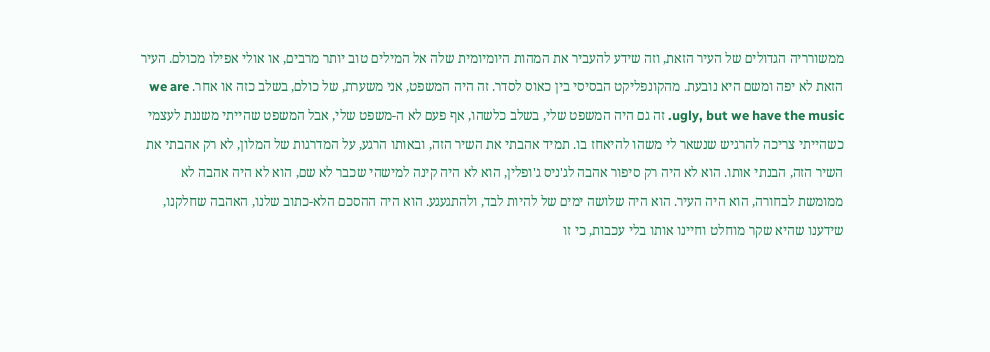ממשורריה הגדולים של העיר הזאת, וזה שידע להעביר את המהות היומיומית שלה אל המילים טוב יותר מרבים, או אולי אפילו מכולם. העיר הזאת לא יפה ומשם היא נובעת. מהקונפליקט הבסיסי בין כאוס לסדר. זה היה המשפט, אני משערת, של כולם, בשלב כזה או אחר. we are ugly, but we have the music. זה גם היה המשפט שלי, בשלב כלשהו, אף פעם לא ה-משפט שלי, אבל המשפט שהייתי משננת לעצמי כשהייתי צריכה להרגיש שנשאר לי משהו להיאחז בו. תמיד אהבתי את השיר הזה, ובאותו הרגע, על המדרגות של המלון, לא רק אהבתי את השיר הזה, הבנתי אותו. הוא לא היה רק סיפור אהבה לג'ניס ג'ופלין, הוא לא היה קינה למישהי שכבר לא שם, הוא לא היה אהבה לא ממומשת לבחורה, הוא היה העיר. הוא היה שלושה ימים של להיות לבד, ולהתגעגע. הוא היה ההסכם הלא-כתוב שלנו, האהבה שחלקנו, שידענו שהיא שקר מוחלט וחיינו אותו בלי עכבות, כי זו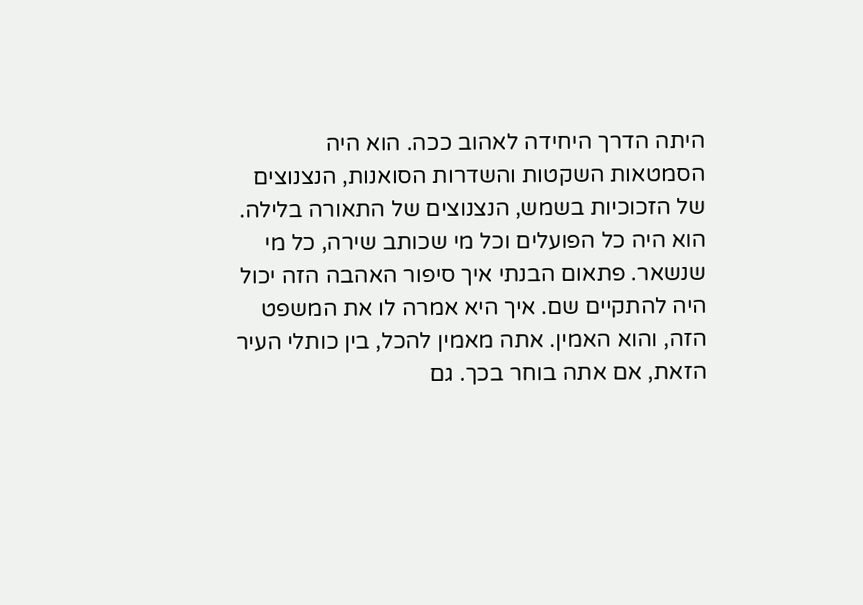היתה הדרך היחידה לאהוב ככה. הוא היה הסמטאות השקטות והשדרות הסואנות, הנצנוצים של הזכוכיות בשמש, הנצנוצים של התאורה בלילה. הוא היה כל הפועלים וכל מי שכותב שירה, כל מי שנשאר. פתאום הבנתי איך סיפור האהבה הזה יכול היה להתקיים שם. איך היא אמרה לו את המשפט הזה, והוא האמין. אתה מאמין להכל, בין כותלי העיר הזאת, אם אתה בוחר בכך. גם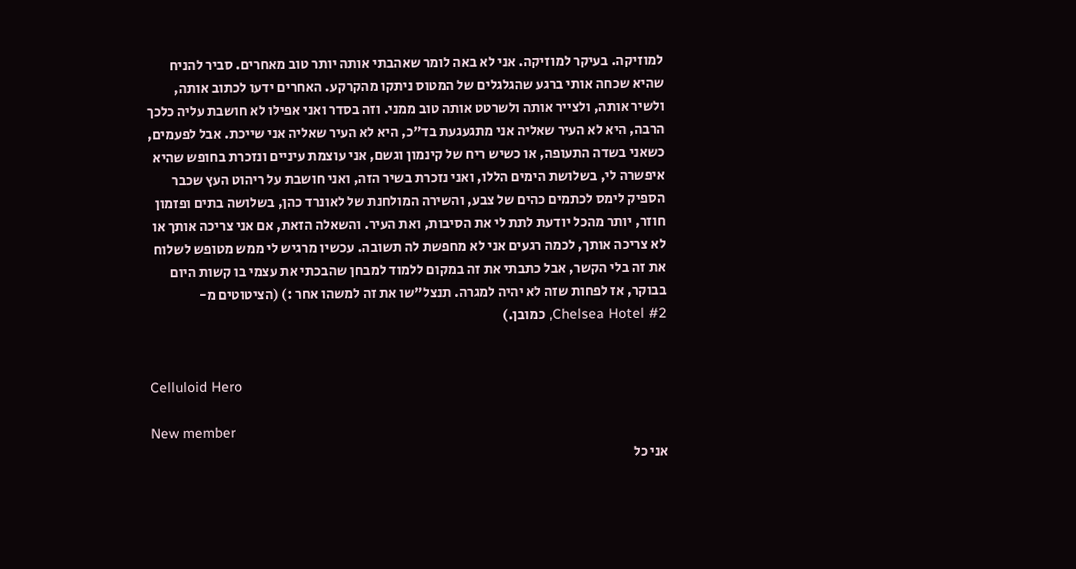למוזיקה. בעיקר למוזיקה. אני לא באה לומר שאהבתי אותה יותר טוב מאחרים. סביר להניח שהיא שכחה אותי ברגע שהגלגלים של המטוס ניתקו מהקרקע. האחרים ידעו לכתוב אותה, ולשיר אותה, ולצייר אותה ולשרטט אותה טוב ממני. וזה בסדר ואני אפילו לא חושבת עליה כלכך הרבה, היא לא העיר שאליה אני מתגעגעת בד"כ, היא לא העיר שאליה אני שייכת. אבל לפעמים, כשאני בשדה התעופה, או כשיש ריח של קינמון וגשם, אני עוצמת עיניים ונזכרת בחופש שהיא איפשרה לי, בשלושת הימים הללו, ואני נזכרת בשיר הזה, ואני חושבת על ריהוט העץ שכבר הספיק לימס לכתמים כהים של צבע, והשירה המולחנת של לאונרד כהן, בשלושה בתים ופזמון חוזר, יותר מהכל יודעת לתת לי את הסיבות, ואת העיר. והשאלה הזאת, אם אני צריכה אותך או לא צריכה אותך, לכמה רגעים אני לא מחפשת לה תשובה. עכשיו מרגיש לי ממש מטופש לשלוח את זה בלי הקשר, אבל כתבתי את זה במקום ללמוד למבחן שהבכתי את עצמי בו קשות היום בבוקר, אז לפחות שזה לא יהיה למגרה. תנצל"שו את זה למשהו אחר :) (הציטוטים מ-Chelsea Hotel #2, כמובן.)


Celluloid Hero

New member
אני כל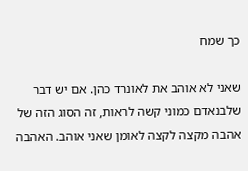כך שמח

שאני לא אוהב את לאונרד כהן. אם יש דבר שלבנאדם כמוני קשה לראות, זה הסוג הזה של אהבה מקצה לקצה לאומן שאני אוהב. האהבה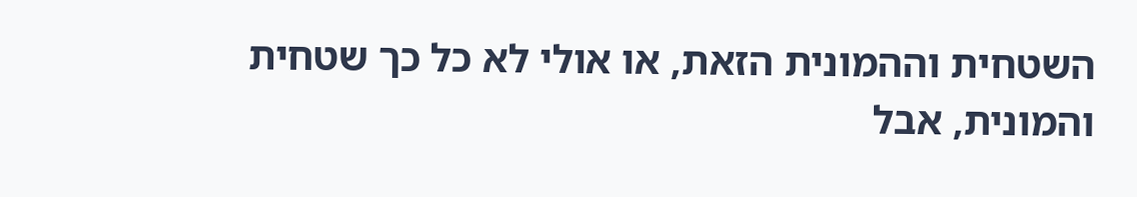השטחית וההמונית הזאת, או אולי לא כל כך שטחית והמונית, אבל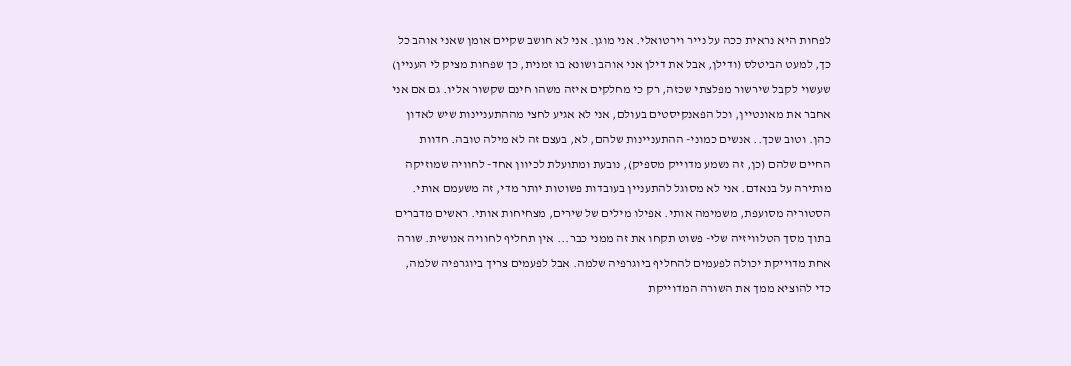לפחות היא נראית ככה על נייר וירטואלי. אני מוגן. אני לא חושב שקיים אומן שאני אוהב כל כך, למעט הביטלס (ודילן, אבל את דילן אני אוהב ושונא בו זמנית, כך שפחות מציק לי העניין) שעשוי לקבל שירשור מפלצתי שכזה, רק כי מחלקים איזה משהו חינם שקשור אליו. גם אם אני אחבר את מאונטיין, וכל הפאנקיסטים בעולם, אני לא אגיע לחצי מההתעניינות שיש לאדון כהן. וטוב שכך.. אנשים כמוני- ההתעניינות שלהם, לא, בעצם זה לא מילה טובה. חדוות החיים שלהם (כן, זה נשמע מדוייק מספיק), נובעת ומתועלת לכיוון אחד- לחוויה שמוזיקה מותירה על בנאדם. אני לא מסוגל להתעניין בעובדות פשוטות יותר מדי, זה משעמם אותי. הסטוריה מסועפת, משמימה אותי. אפילו מילים של שירים, מצחיחות אותי. ראשים מדברים בתוך מסך הטלוויזיה שלי- פשוט תקחו את זה ממני כבר... אין תחליף לחוויה אנושית. שורה אחת מדוייקת יכולה לפעמים להחליף ביוגרפיה שלמה. אבל לפעמים צריך ביוגרפיה שלמה, כדי להוציא ממך את השורה המדוייקת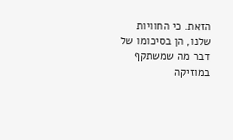הזאת. כי החוויות שלנו, הן בסיכומו של דבר מה שמשתקף במוזיקה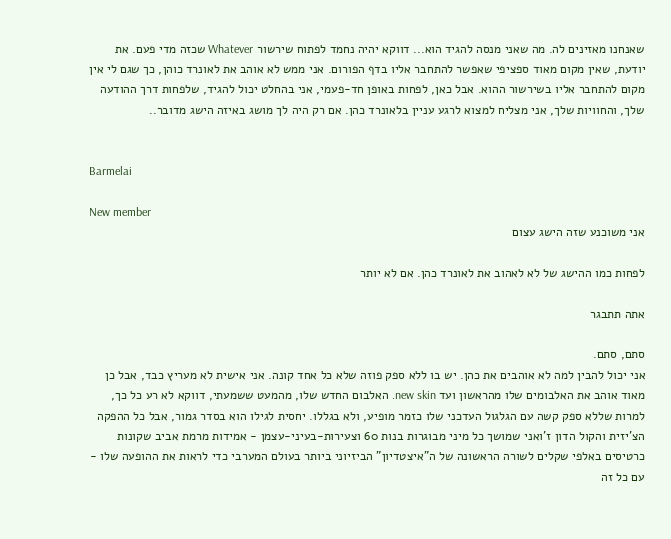שאנחנו מאזינים לה. מה שאני מנסה להגיד הוא... דווקא יהיה נחמד לפתוח שירשור Whatever שכזה מדי פעם. את יודעת, שאין מקום מאוד ספציפי שאפשר להתחבר אליו בדף הפורום. אני ממש לא אוהב את לאונרד כוהן, כך שגם לי אין מקום להתחבר אליו בשירשור ההוא. אבל כאן, לפחות באופן חד-פעמי, אני בהחלט יכול להגיד, שלפחות דרך ההודעה שלך, והחוויות שלך, אני מצליח למצוא לרגע עניין בלאונרד כהן. אם רק היה לך מושג באיזה הישג מדובר..


Barmelai

New member
אני משוכנע שזה הישג עצום

לפחות כמו ההישג של לא לאהוב את לאונרד כהן. אם לא יותר

אתה תתבגר

סתם, סתם.
אני יכול להבין למה לא אוהבים את כהן. יש בו ללא ספק פוזה שלא כל אחד קונה. אני אישית לא מעריץ כבד, אבל כן מאוד אוהב את האלבומים שלו מהראשון ועד new skin. האלבום החדש שלו, מהמעט ששמעתי, דווקא לא רע כל כך, למרות שללא ספק קשה עם הגלגול העדכני שלו כזמר מופיע, ולא בגללו. יחסית לגילו הוא בסדר גמור, אבל כל ההפקה הצ'יזית והקול הדון ז'ואני שמושך כל מיני מבוגרות בנות 60 וצעירות-בעיני-עצמן - אמידות מרמת אביב שקונות כרטיסים באלפי שקלים לשורה הראשונה של ה"איצטדיון" הביזיוני ביותר בעולם המערבי כדי לראות את ההופעה שלו - עם כל זה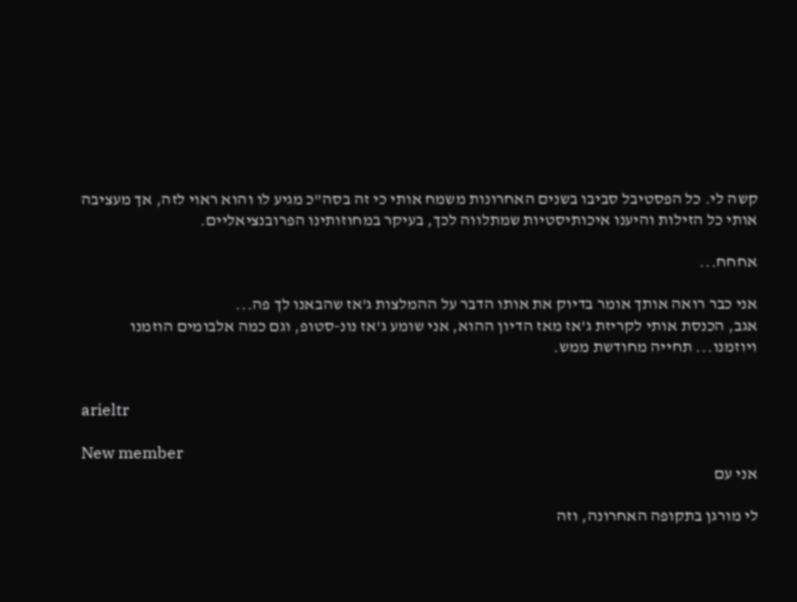קשה לי. כל הפסטיבל סביבו בשנים האחרונות משמח אותי כי זה בסה"כ מגיע לו והוא ראוי לזה, אך מעציבה אותי כל הזילות והיענו איכותיסטיות שמתלווה לכך, בעיקר במחוזותינו הפרובנציאליים.

אחחח...

אני כבר רואה אותך אומר בדיוק את אותו הדבר על ההמלצות ג'אז שהבאנו לך פה...
אגב, הכנסת אותי לקריזת ג'אז מאז הדיון ההוא, אני שומע ג'אז נונ-סטופ, וגם כמה אלבומים הוזמנו ויוזמנו... תחייה מחודשת ממש.


arieltr

New member
אני עם

לי מורגן בתקופה האחרונה, וזה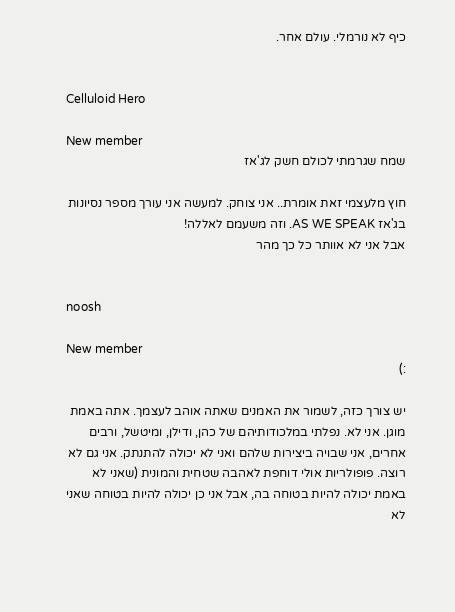כיף לא נורמלי. עולם אחר.


Celluloid Hero

New member
שמח שגרמתי לכולם חשק לג'אז

חוץ מלעצמי זאת אומרת.. אני צוחק. למעשה אני עורך מספר נסיונות בג'אז AS WE SPEAK. וזה משעמם לאללה!
אבל אני לא אוותר כל כך מהר


noosh

New member
:)

יש צורך כזה, לשמור את האמנים שאתה אוהב לעצמך. אתה באמת מוגן. אני לא. נפלתי במלכודותיהם של כהן, ודילן, ומיטשל, ורבים אחרים, אני שבויה ביצירות שלהם ואני לא יכולה להתנתק. אני גם לא רוצה. פופולריות אולי דוחפת לאהבה שטחית והמונית (שאני לא באמת יכולה להיות בטוחה בה, אבל אני כן יכולה להיות בטוחה שאני לא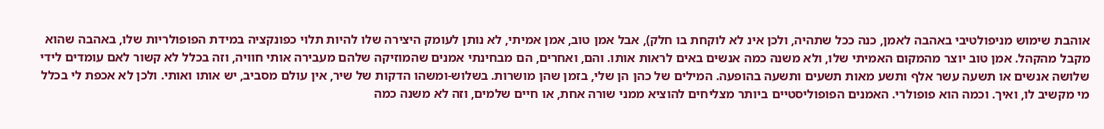אוהבת שימוש מניפולטיבי באהבה לאמן, כנה ככל שתהיה, ולכן אינ לא לוקחת בו חלק), אבל אמן טוב, אמן אמיתי, לא נותן לעומק היצירה שלו להיות תלוי כפונקציה במידת הפופולריות שלו, באהבה שהוא מקבל מהקהל. אמן טוב יוצר מהמקום האמיתי שלו, ולא משנה כמה אנשים באים לראות אותו. והם, ואחרים, הם מבחינתי אמנים שהמוזיקה שלהם מעבירה אותי חוויה, וזה בכלל לא קשור לאם עומדים לידי שלושה אנשים או תשעה עשר אלף ותשע מאות תשעים ותשעה בהופעה. המילים של כהן הן שלי, בזמן שהן מושרות. בשלוש-ומשהו הדקות של שיר, אין עולם מסביב, יש אותו ואותי. ולכן לא אכפת לי בכלל מי מקשיב לו, ואיך. וכמה הוא פופולרי. האמנים הפופוליסטיים ביותר מצליחים להוציא ממני שורה אחת, או חיים שלמים, וזה לא משנה כמה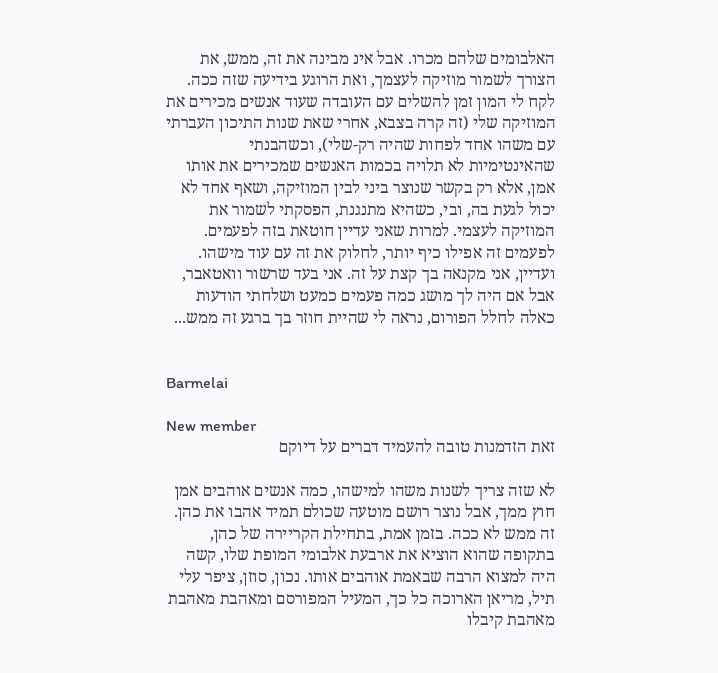האלבומים שלהם מכרו. אבל אינ מבינה את זה, ממש, את הצורך לשמור מוזיקה לעצמך, ואת הרוגע בידיעה שזה ככה. לקח לי המון זמן להשלים עם העובדה שעוד אנשים מכירים את המוזיקה שלי (זה קרה בצבא, אחרי שאת שנות התיכון העברתי עם משהו אחד לפחות שהיה רק-שלי), וכשהבנתי שהאינטימיות לא תלויה בכמות האנשים שמכירים את אותו אמן, אלא רק בקשר שנוצר ביני לבין המוזיקה, ושאף אחד לא יכול לגעת בה, ובי, כשהיא מתנגנת, הפסקתי לשמור את המוזיקה לעצמי. למרות שאני עדיין חוטאת בזה לפעמים. לפעמים זה אפילו כיף יותר, לחלוק את זה עם עוד מישהו. ועדיין, אני מקנאה בך קצת על זה. אני בעד שרשור וואטאבר, אבל אם היה לך מושג כמה פעמים כמעט ושלחתי הודעות כאלה לחלל הפורום, נראה לי שהיית חוזר בך ברגע זה ממש...


Barmelai

New member
זאת הזדמנות טובה להעמיד דברים על דיוקם

לא שזה צריך לשנות משהו למישהו, כמה אנשים אוהבים אמן חוץ ממך, אבל נוצר רושם מוטעה שכולם תמיד אהבו את כהן. זה ממש לא ככה. בזמן אמת, בתחילת הקריירה של כהן, בתקופה שהוא הוציא את ארבעת אלבומי המופת שלו, קשה היה למצוא הרבה שבאמת אוהבים אותו. נכון, סוזן, ציפר עלי תיל, מריאן הארוכה כל כך, המעיל המפורסם ומאהבת מאהבת מאהבת קיבלו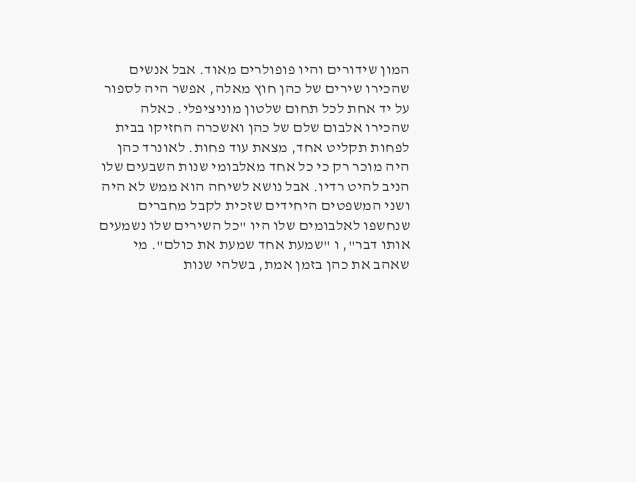המון שידורים והיו פופולרים מאוד. אבל אנשים שהכירו שירים של כהן חוץ מאלה, אפשר היה לספור על יד אחת לכל תחום שלטון מוניציפלי. כאלה שהכירו אלבום שלם של כהן ואשכרה החזיקו בבית לפחות תקליט אחד, מצאת עוד פחות. לאונרד כהן היה מוכר רק כי כל אחד מאלבומי שנות השבעים שלו הניב להיט רדיו. אבל נושא לשיחה הוא ממש לא היה ושני המשפטים היחידים שזכית לקבל מחברים שנחשפו לאלבומים שלו היו "כל השירים שלו נשמעים אותו דבר", ו "שמעת אחד שמעת את כולם". מי שאהב את כהן בזמן אמת, בשלהי שנות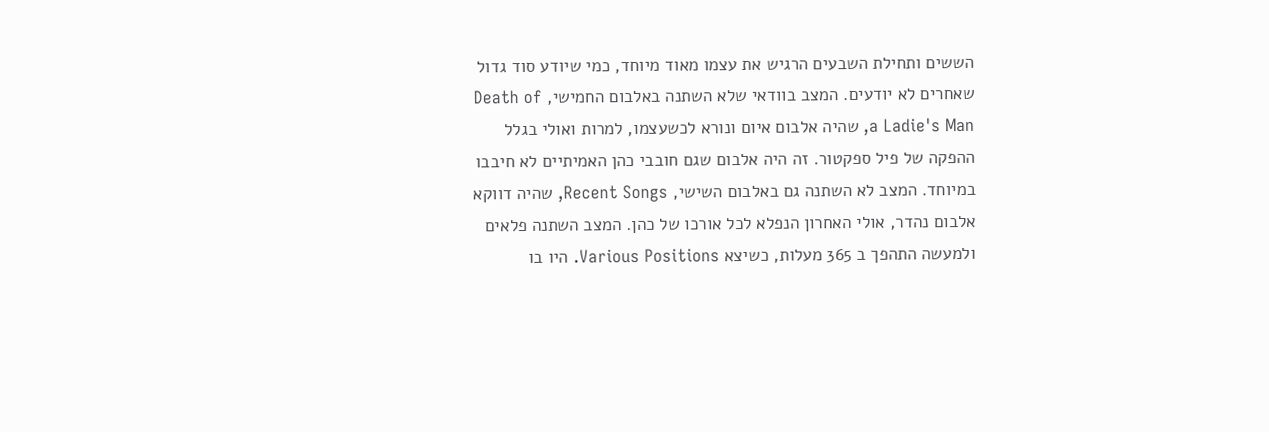הששים ותחילת השבעים הרגיש את עצמו מאוד מיוחד, כמי שיודע סוד גדול שאחרים לא יודעים. המצב בוודאי שלא השתנה באלבום החמישי, Death of a Ladie's Man, שהיה אלבום איום ונורא לכשעצמו, למרות ואולי בגלל ההפקה של פיל ספקטור. זה היה אלבום שגם חובבי כהן האמיתיים לא חיבבו במיוחד. המצב לא השתנה גם באלבום השישי, Recent Songs, שהיה דווקא אלבום נהדר, אולי האחרון הנפלא לכל אורכו של כהן. המצב השתנה פלאים ולמעשה התהפך ב 365 מעלות, כשיצא Various Positions. היו בו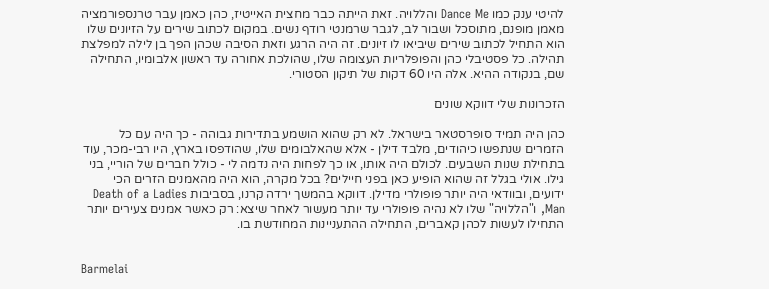להיטי ענק כמו Dance Me והללויה. זאת הייתה כבר מחצית האייטיז, כהן כאמן עבר טרנספורמציה מאמן מופנם, מתוסכל ושבור לב, לגבר שרמנטי רודף נשים. במקום לכתוב שירים על הזיונים שלו הוא התחיל לכתוב שירים שיביאו לו זיונים. זה היה הרגע וזאת הסיבה שכהן הפך בן לילה למפלצת תהילה. כל פסטיבלי כהן והפופלריות העצומה שלו, שהולכת אחורה עד ראשון אלבומיו, התחילה שם, בנקודה ההיא. אלה היו 60 דקות של תיקון הסטורי.

הזכרונות שלי דווקא שונים

כהן היה תמיד סופרסטאר בישראל. לא רק שהוא הושמע בתדירות גבוהה - כך היה עם כל הזמרים שנתפשו כיהודים, מלבד דילן - אלא שהאלבומים שלו, שהודפסו בארץ, היו רבי-מכר, עוד בתחילת שנות השבעים. לכולם היה אותו, או כך לפחות היה נדמה לי - כולל חברים של הוריי, בני גילו. אולי בגלל זה שהוא הופיע כאן בפני חיילים? בכל מקרה, הוא היה מהאמנים הזרים הכי ידועים, ובוודאי היה יותר פופולרי מדילן. דווקא בהמשך ירדה קרנו, בסביבות Death of a Ladies Man, ו"הללויה" שלו לא נהיה פופולרי עד יותר מעשור לאחר שיצא: רק כאשר אמנים צעירים יותר התחילו לעשות לכהן קאברים, התחילה ההתעניינות המחודשת בו.


Barmelai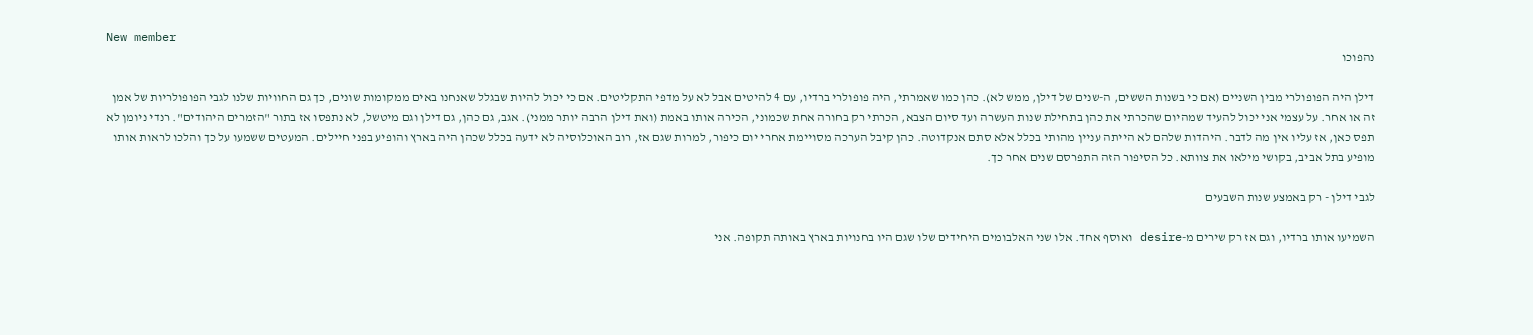New member
נהפוכו

דילן היה הפופולרי מבין השניים (אם כי בשנות הששים, ה-שנים של דילן, ממש לא). כהן כמו שאמרתי, היה פופולרי ברדיו, עם 4 להיטים אבל לא על מדפי התקליטים. אם כי יכול להיות שבגלל שאנחנו באים ממקומות שונים, כך גם החוויות שלנו לגבי הפופולריות של אמן זה או אחר. על עצמי אני יכול להעיד שמהיום שהכרתי את כהן בתחילת שנות העשרה ועד סיום הצבא, הכרתי רק בחורה אחת שכמוני, הכירה אותו באמת (ואת דילן הרבה יותר ממני). אגב, גם כהן, גם דילן וגם מיטשל, לא נתפסו אז בתור "הזמרים היהודים". רנדי ניומן לא תפס כאן, אז עליו אין מה לדבר. היהדות שלהם לא הייתה עניין מהותי בכלל אלא סתם אנקדוטה. כהן קיבל הערכה מסויימת אחרי יום כיפור, למרות שגם אז, רוב האוכלוסיה לא ידעה בכלל שכהן היה בארץ והופיע בפני חיילים. המעטים ששמעו על כך והלכו לראות אותו מופיע בתל אביב, בקושי מילאו את צוותא. כל הסיפור הזה התפרסם שנים אחר כך.

לגבי דילן - רק באמצע שנות השבעים

השמיעו אותו ברדיו, וגם אז רק שירים מ-desire ואוסף אחד. אלו שני האלבומים היחידים שלו שגם היו בחנויות בארץ באותה תקופה. אני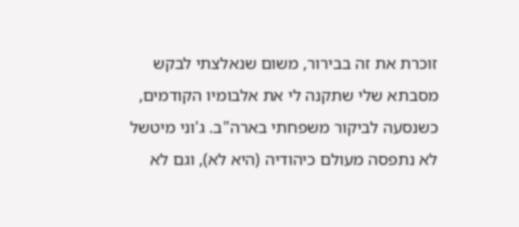זוכרת את זה בבירור, משום שנאלצתי לבקש מסבתא שלי שתקנה לי את אלבומיו הקודמים, כשנסעה לביקור משפחתי בארה"ב. ג'וני מיטשל לא נתפסה מעולם כיהודיה (היא לא), וגם לא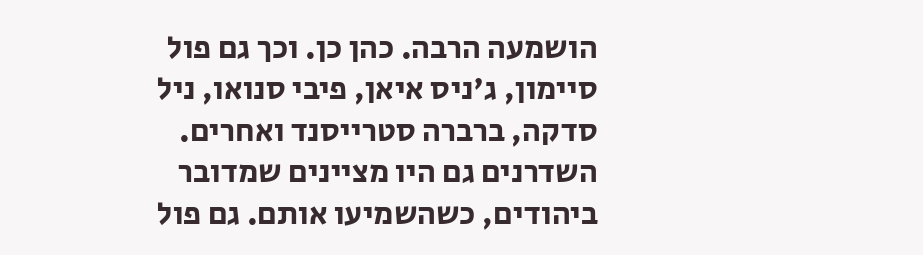הושמעה הרבה. כהן כן. וכך גם פול סיימון, ג'ניס איאן, פיבי סנואו, ניל סדקה, ברברה סטרייסנד ואחרים. השדרנים גם היו מציינים שמדובר ביהודים, כשהשמיעו אותם. גם פול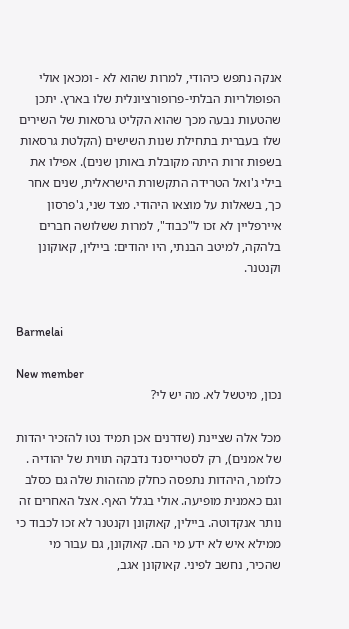אנקה נתפש כיהודי, למרות שהוא לא - ומכאן אולי הפופולריות הבלתי-פרופורציונלית שלו בארץ. יתכן שהטעות נבעה מכך שהוא הקליט גרסאות של השירים שלו בעברית בתחילת שנות השישים (הקלטת גרסאות בשפות זרות היתה מקובלת באותן שנים). אפילו את בילי ג'ואל הטרידה התקשורת הישראלית, שנים אחר כך, בשאלות על מוצאו היהודי. מצד שני, ג'פרסון איירפליין לא זכו ל"כבוד", למרות ששלושה חברים בלהקה, למיטב הבנתי, היו יהודים: ביילין, קאוקונן וקנטנר.


Barmelai

New member
נכון, מיטשל לא. מה יש לי?

מכל אלה שציינת (שדרנים אכן תמיד נטו להזכיר יהדות של אמנים), רק לסטרייסנד נדבקה תווית של יהודיה . כלומר, היהדות נתפסה כחלק מהזהות שלה גם כסלב וגם כאמנית מופיעה. אולי בגלל האף. אצל האחרים זה נותר אנקדוטה. ביילין, קאוקונן וקנטנר לא זכו לכבוד כי ממילא איש לא ידע מי הם. קאוקונן, גם עבור מי שהכיר, נחשב לפיני. קאוקונן אגב,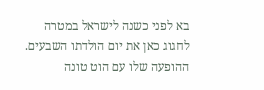בא לפני כשנה לישראל במטרה לחגוג כאן את יום הולדתו השבעים. ההופעה שלו עם הוט טונה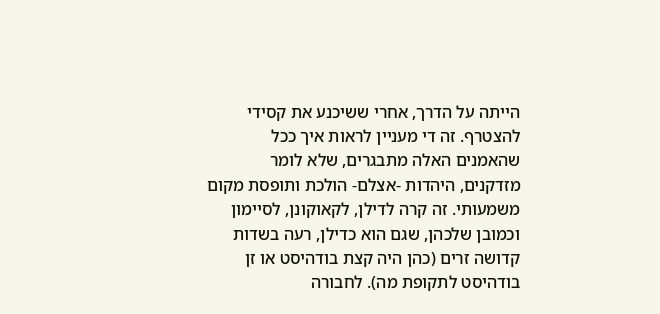הייתה על הדרך, אחרי ששיכנע את קסידי להצטרף. זה די מעניין לראות איך ככל שהאמנים האלה מתבגרים, שלא לומר מזדקנים, היהדות -אצלם- הולכת ותופסת מקום משמעותי. זה קרה לדילן, לקאוקונן, לסיימון וכמובן שלכהן, שגם הוא כדילן, רעה בשדות קדושה זרים (כהן היה קצת בודהיסט או זן בודהיסט לתקופת מה). לחבורה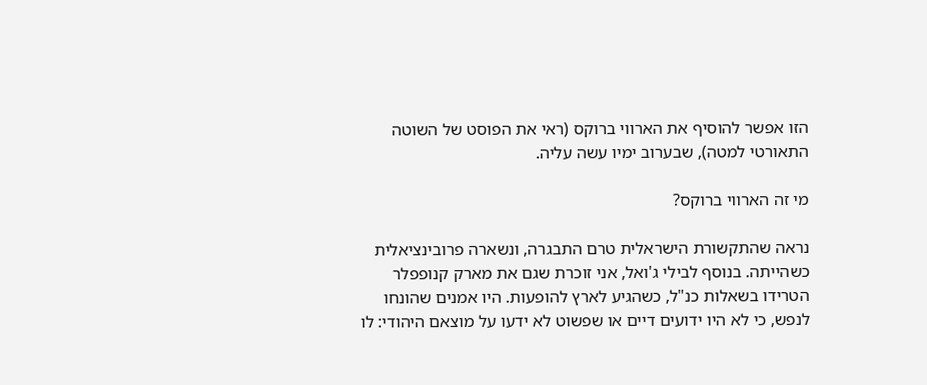הזו אפשר להוסיף את הארווי ברוקס (ראי את הפוסט של השוטה התאורטי למטה), שבערוב ימיו עשה עליה.

מי זה הארווי ברוקס?

נראה שהתקשורת הישראלית טרם התבגרה, ונשארה פרובינציאלית כשהייתה. בנוסף לבילי ג'ואל, אני זוכרת שגם את מארק קנופפלר הטרידו בשאלות כנ"ל, כשהגיע לארץ להופעות. היו אמנים שהונחו לנפש, כי לא היו ידועים דיים או שפשוט לא ידעו על מוצאם היהודי: לו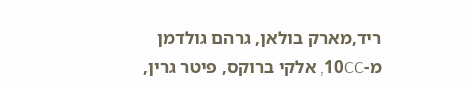ריד,מארק בולאן, גרהם גולדמן מ-10CC, אלקי ברוקס, פיטר גרין,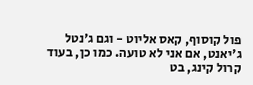פול קוסוף, קאס אליוט - וגם ג'נטל ג'יאנט, אם אני לא טועה. כמו כן, בעוד קרול קינג, בט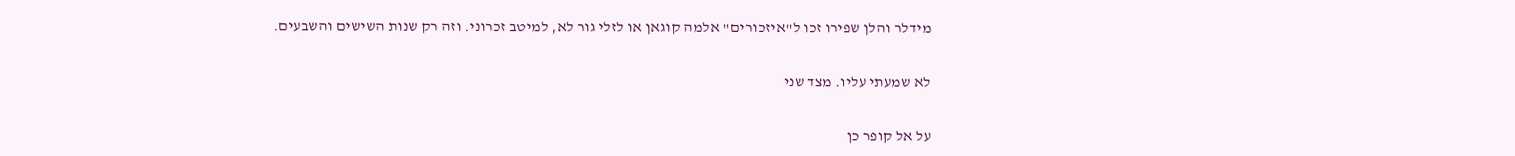מידלר והלן שפירו זכו ל"איזכורים" אלמה קוגאן או לזלי גור לא, למיטב זכרוני. וזה רק שנות השישים והשבעים.

לא שמעתי עליו. מצד שני

על אל קופר כן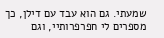שמעתי. גם הוא עבד עם דילן, כך מספרים לי חפרפרותיי, וגם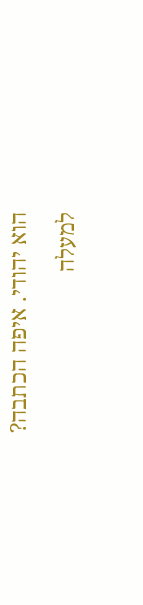הוא יהודי. איפה הכתבה?

למעלה